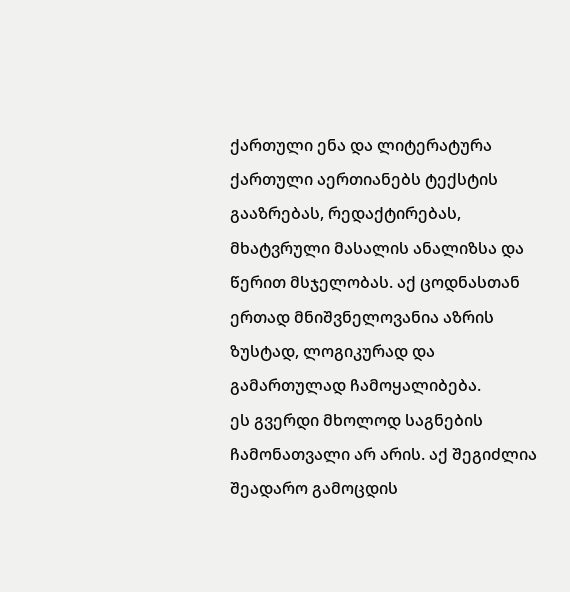ქართული ენა და ლიტერატურა
ქართული აერთიანებს ტექსტის გააზრებას, რედაქტირებას, მხატვრული მასალის ანალიზსა და წერით მსჯელობას. აქ ცოდნასთან ერთად მნიშვნელოვანია აზრის ზუსტად, ლოგიკურად და გამართულად ჩამოყალიბება.
ეს გვერდი მხოლოდ საგნების ჩამონათვალი არ არის. აქ შეგიძლია შეადარო გამოცდის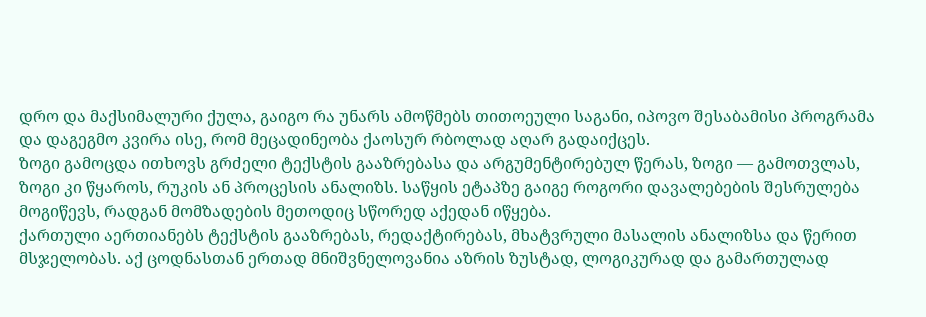დრო და მაქსიმალური ქულა, გაიგო რა უნარს ამოწმებს თითოეული საგანი, იპოვო შესაბამისი პროგრამა და დაგეგმო კვირა ისე, რომ მეცადინეობა ქაოსურ რბოლად აღარ გადაიქცეს.
ზოგი გამოცდა ითხოვს გრძელი ტექსტის გააზრებასა და არგუმენტირებულ წერას, ზოგი — გამოთვლას, ზოგი კი წყაროს, რუკის ან პროცესის ანალიზს. საწყის ეტაპზე გაიგე როგორი დავალებების შესრულება მოგიწევს, რადგან მომზადების მეთოდიც სწორედ აქედან იწყება.
ქართული აერთიანებს ტექსტის გააზრებას, რედაქტირებას, მხატვრული მასალის ანალიზსა და წერით მსჯელობას. აქ ცოდნასთან ერთად მნიშვნელოვანია აზრის ზუსტად, ლოგიკურად და გამართულად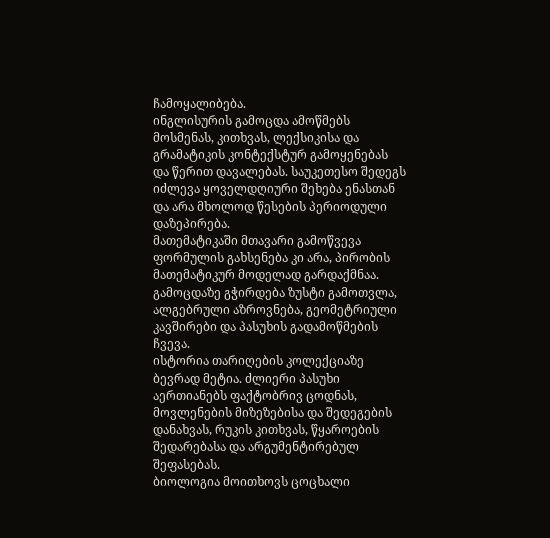ჩამოყალიბება.
ინგლისურის გამოცდა ამოწმებს მოსმენას, კითხვას, ლექსიკისა და გრამატიკის კონტექსტურ გამოყენებას და წერით დავალებას. საუკეთესო შედეგს იძლევა ყოველდღიური შეხება ენასთან და არა მხოლოდ წესების პერიოდული დაზეპირება.
მათემატიკაში მთავარი გამოწვევა ფორმულის გახსენება კი არა, პირობის მათემატიკურ მოდელად გარდაქმნაა. გამოცდაზე გჭირდება ზუსტი გამოთვლა, ალგებრული აზროვნება, გეომეტრიული კავშირები და პასუხის გადამოწმების ჩვევა.
ისტორია თარიღების კოლექციაზე ბევრად მეტია. ძლიერი პასუხი აერთიანებს ფაქტობრივ ცოდნას, მოვლენების მიზეზებისა და შედეგების დანახვას, რუკის კითხვას, წყაროების შედარებასა და არგუმენტირებულ შეფასებას.
ბიოლოგია მოითხოვს ცოცხალი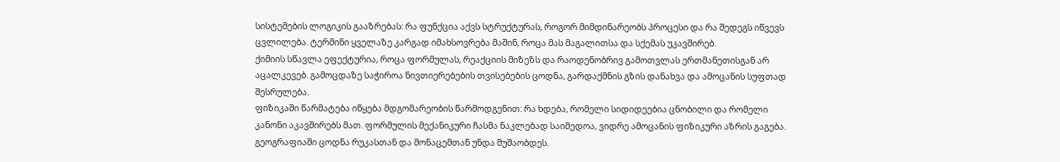სისტემების ლოგიკის გააზრებას: რა ფუნქცია აქვს სტრუქტურას, როგორ მიმდინარეობს პროცესი და რა შედეგს იწვევს ცვლილება. ტერმინი ყველაზე კარგად იმახსოვრება მაშინ, როცა მას მაგალითსა და სქემას უკავშირებ.
ქიმიის სწავლა ეფექტურია, როცა ფორმულას, რეაქციის მიზეზს და რაოდენობრივ გამოთვლას ერთმანეთისგან არ აცალკევებ. გამოცდაზე საჭიროა ნივთიერებების თვისებების ცოდნა, გარდაქმნის გზის დანახვა და ამოცანის სუფთად შესრულება.
ფიზიკაში წარმატება იწყება მდგომარეობის წარმოდგენით: რა ხდება, რომელი სიდიდეებია ცნობილი და რომელი კანონი აკავშირებს მათ. ფორმულის მექანიკური ჩასმა ნაკლებად საიმედოა, ვიდრე ამოცანის ფიზიკური აზრის გაგება.
გეოგრაფიაში ცოდნა რუკასთან და მონაცემთან უნდა მუშაობდეს.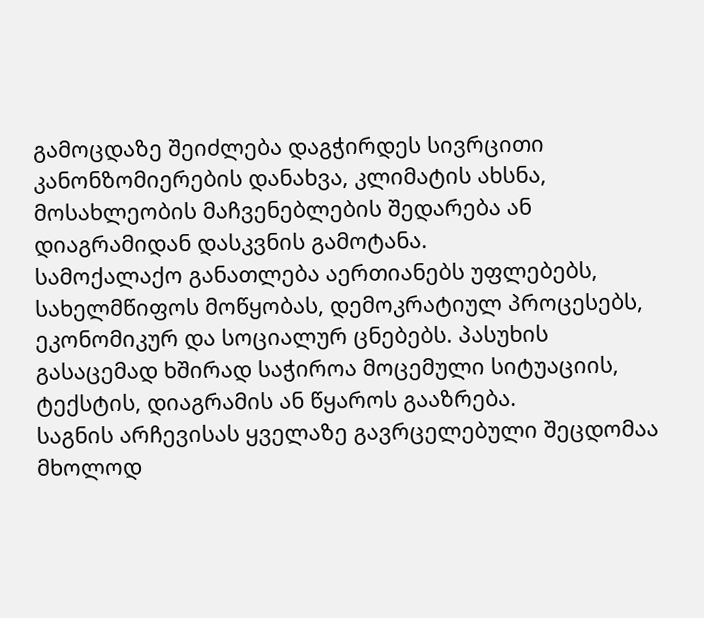გამოცდაზე შეიძლება დაგჭირდეს სივრცითი კანონზომიერების დანახვა, კლიმატის ახსნა, მოსახლეობის მაჩვენებლების შედარება ან დიაგრამიდან დასკვნის გამოტანა.
სამოქალაქო განათლება აერთიანებს უფლებებს, სახელმწიფოს მოწყობას, დემოკრატიულ პროცესებს, ეკონომიკურ და სოციალურ ცნებებს. პასუხის გასაცემად ხშირად საჭიროა მოცემული სიტუაციის, ტექსტის, დიაგრამის ან წყაროს გააზრება.
საგნის არჩევისას ყველაზე გავრცელებული შეცდომაა მხოლოდ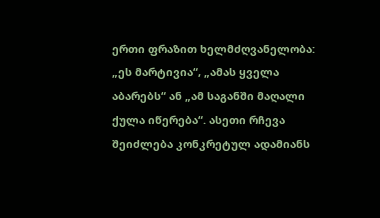ერთი ფრაზით ხელმძღვანელობა: „ეს მარტივია“, „ამას ყველა აბარებს“ ან „ამ საგანში მაღალი ქულა იწერება“. ასეთი რჩევა შეიძლება კონკრეტულ ადამიანს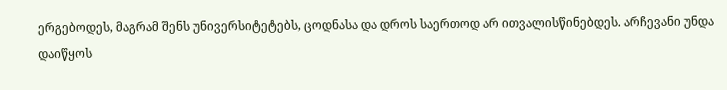ერგებოდეს, მაგრამ შენს უნივერსიტეტებს, ცოდნასა და დროს საერთოდ არ ითვალისწინებდეს. არჩევანი უნდა დაიწყოს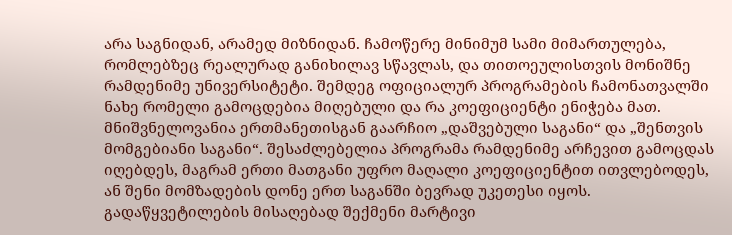არა საგნიდან, არამედ მიზნიდან. ჩამოწერე მინიმუმ სამი მიმართულება, რომლებზეც რეალურად განიხილავ სწავლას, და თითოეულისთვის მონიშნე რამდენიმე უნივერსიტეტი. შემდეგ ოფიციალურ პროგრამების ჩამონათვალში ნახე რომელი გამოცდებია მიღებული და რა კოეფიციენტი ენიჭება მათ.
მნიშვნელოვანია ერთმანეთისგან გაარჩიო „დაშვებული საგანი“ და „შენთვის მომგებიანი საგანი“. შესაძლებელია პროგრამა რამდენიმე არჩევით გამოცდას იღებდეს, მაგრამ ერთი მათგანი უფრო მაღალი კოეფიციენტით ითვლებოდეს, ან შენი მომზადების დონე ერთ საგანში ბევრად უკეთესი იყოს. გადაწყვეტილების მისაღებად შექმენი მარტივი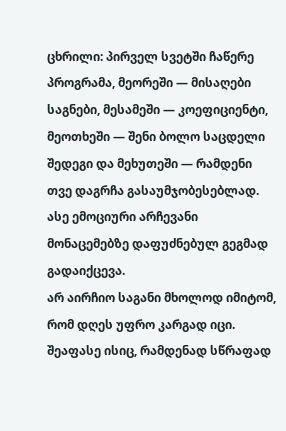ცხრილი: პირველ სვეტში ჩაწერე პროგრამა, მეორეში — მისაღები საგნები, მესამეში — კოეფიციენტი, მეოთხეში — შენი ბოლო საცდელი შედეგი და მეხუთეში — რამდენი თვე დაგრჩა გასაუმჯობესებლად. ასე ემოციური არჩევანი მონაცემებზე დაფუძნებულ გეგმად გადაიქცევა.
არ აირჩიო საგანი მხოლოდ იმიტომ, რომ დღეს უფრო კარგად იცი. შეაფასე ისიც, რამდენად სწრაფად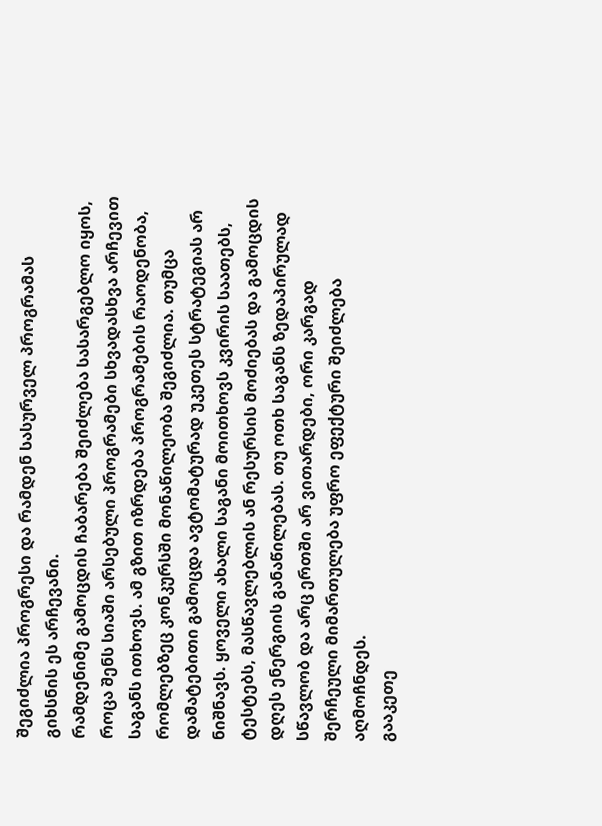შეგიძლია პროგრესი და რამდენ სასურველ პროგრამას გიხსნის ეს არჩევანი.
რამდენიმე გამოცდის ჩაბარება შეიძლება სასარგებლო იყოს, როცა შენს სიაში არსებული პროგრამები სხვადასხვა არჩევით საგანს ითხოვს. ამ გზით იზრდება პროგრამების რაოდენობა, რომლებზეც კონკურსში მონაწილეობა შეგიძლია. თუმცა დამატებითი გამოცდა ავტომატურად უკეთეს სტრატეგიას არ ნიშნავს. ყოველი ახალი საგანი მოითხოვს კვირის საათებს, ტესტებს, მასწავლებლის ან რესურსის მოძიებას და გამოცდის დღეს ენერგიის განაწილებას. თუ ოთხ საგანს ზედაპირულად სწავლობ და არც ერთში არ ვითარდები, ორი კარგად შერჩეული მიმართულება უფრო ეფექტური შეიძლება აღმოჩნდეს.
გააკეთე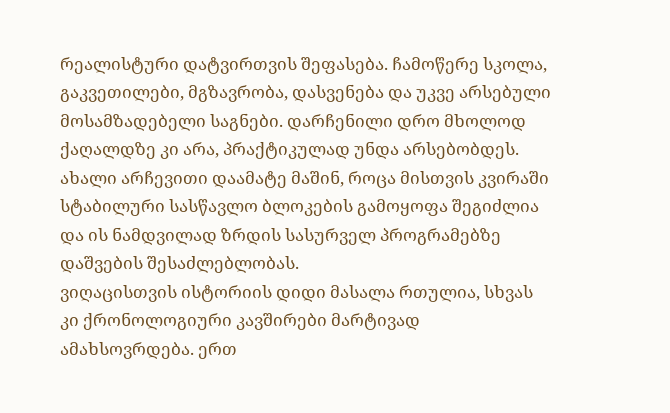რეალისტური დატვირთვის შეფასება. ჩამოწერე სკოლა, გაკვეთილები, მგზავრობა, დასვენება და უკვე არსებული მოსამზადებელი საგნები. დარჩენილი დრო მხოლოდ ქაღალდზე კი არა, პრაქტიკულად უნდა არსებობდეს. ახალი არჩევითი დაამატე მაშინ, როცა მისთვის კვირაში სტაბილური სასწავლო ბლოკების გამოყოფა შეგიძლია და ის ნამდვილად ზრდის სასურველ პროგრამებზე დაშვების შესაძლებლობას.
ვიღაცისთვის ისტორიის დიდი მასალა რთულია, სხვას კი ქრონოლოგიური კავშირები მარტივად ამახსოვრდება. ერთ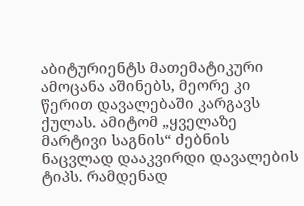აბიტურიენტს მათემატიკური ამოცანა აშინებს, მეორე კი წერით დავალებაში კარგავს ქულას. ამიტომ „ყველაზე მარტივი საგნის“ ძებნის ნაცვლად დააკვირდი დავალების ტიპს. რამდენად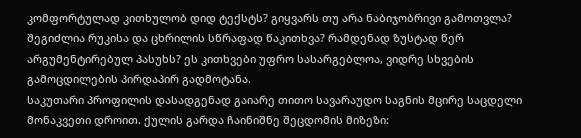კომფორტულად კითხულობ დიდ ტექსტს? გიყვარს თუ არა ნაბიჯობრივი გამოთვლა? შეგიძლია რუკისა და ცხრილის სწრაფად წაკითხვა? რამდენად ზუსტად წერ არგუმენტირებულ პასუხს? ეს კითხვები უფრო სასარგებლოა, ვიდრე სხვების გამოცდილების პირდაპირ გადმოტანა.
საკუთარი პროფილის დასადგენად გაიარე თითო სავარაუდო საგნის მცირე საცდელი მონაკვეთი დროით. ქულის გარდა ჩაინიშნე შეცდომის მიზეზი: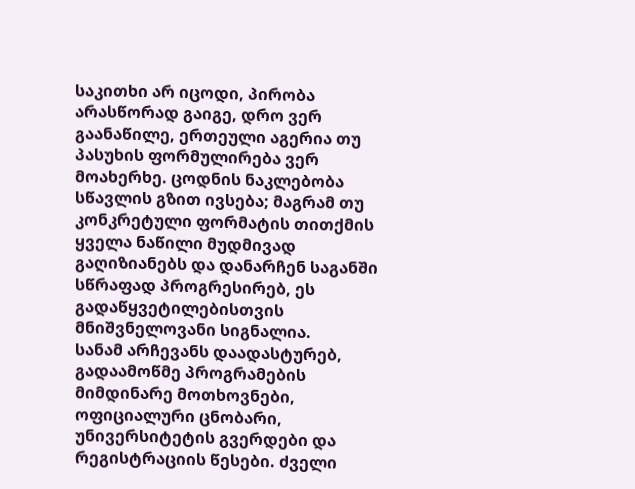საკითხი არ იცოდი, პირობა არასწორად გაიგე, დრო ვერ გაანაწილე, ერთეული აგერია თუ პასუხის ფორმულირება ვერ მოახერხე. ცოდნის ნაკლებობა სწავლის გზით ივსება; მაგრამ თუ კონკრეტული ფორმატის თითქმის ყველა ნაწილი მუდმივად გაღიზიანებს და დანარჩენ საგანში სწრაფად პროგრესირებ, ეს გადაწყვეტილებისთვის მნიშვნელოვანი სიგნალია.
სანამ არჩევანს დაადასტურებ, გადაამოწმე პროგრამების მიმდინარე მოთხოვნები, ოფიციალური ცნობარი, უნივერსიტეტის გვერდები და რეგისტრაციის წესები. ძველი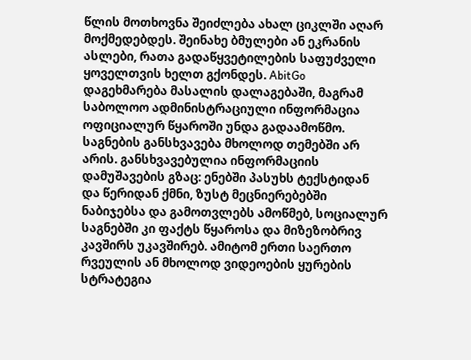წლის მოთხოვნა შეიძლება ახალ ციკლში აღარ მოქმედებდეს. შეინახე ბმულები ან ეკრანის ასლები, რათა გადაწყვეტილების საფუძველი ყოველთვის ხელთ გქონდეს. AbitGo დაგეხმარება მასალის დალაგებაში, მაგრამ საბოლოო ადმინისტრაციული ინფორმაცია ოფიციალურ წყაროში უნდა გადაამოწმო.
საგნების განსხვავება მხოლოდ თემებში არ არის. განსხვავებულია ინფორმაციის დამუშავების გზაც: ენებში პასუხს ტექსტიდან და წერიდან ქმნი, ზუსტ მეცნიერებებში ნაბიჯებსა და გამოთვლებს ამოწმებ, სოციალურ საგნებში კი ფაქტს წყაროსა და მიზეზობრივ კავშირს უკავშირებ. ამიტომ ერთი საერთო რვეულის ან მხოლოდ ვიდეოების ყურების სტრატეგია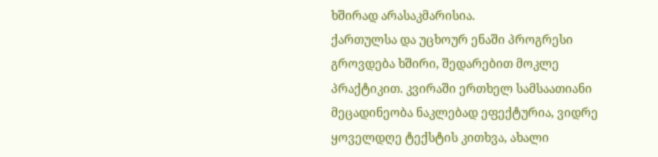ხშირად არასაკმარისია.
ქართულსა და უცხოურ ენაში პროგრესი გროვდება ხშირი, შედარებით მოკლე პრაქტიკით. კვირაში ერთხელ სამსაათიანი მეცადინეობა ნაკლებად ეფექტურია, ვიდრე ყოველდღე ტექსტის კითხვა, ახალი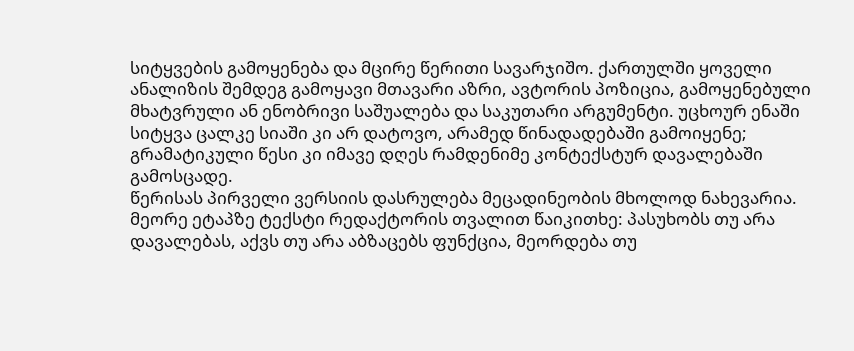სიტყვების გამოყენება და მცირე წერითი სავარჯიშო. ქართულში ყოველი ანალიზის შემდეგ გამოყავი მთავარი აზრი, ავტორის პოზიცია, გამოყენებული მხატვრული ან ენობრივი საშუალება და საკუთარი არგუმენტი. უცხოურ ენაში სიტყვა ცალკე სიაში კი არ დატოვო, არამედ წინადადებაში გამოიყენე; გრამატიკული წესი კი იმავე დღეს რამდენიმე კონტექსტურ დავალებაში გამოსცადე.
წერისას პირველი ვერსიის დასრულება მეცადინეობის მხოლოდ ნახევარია. მეორე ეტაპზე ტექსტი რედაქტორის თვალით წაიკითხე: პასუხობს თუ არა დავალებას, აქვს თუ არა აბზაცებს ფუნქცია, მეორდება თუ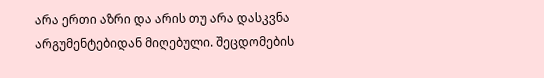არა ერთი აზრი და არის თუ არა დასკვნა არგუმენტებიდან მიღებული. შეცდომების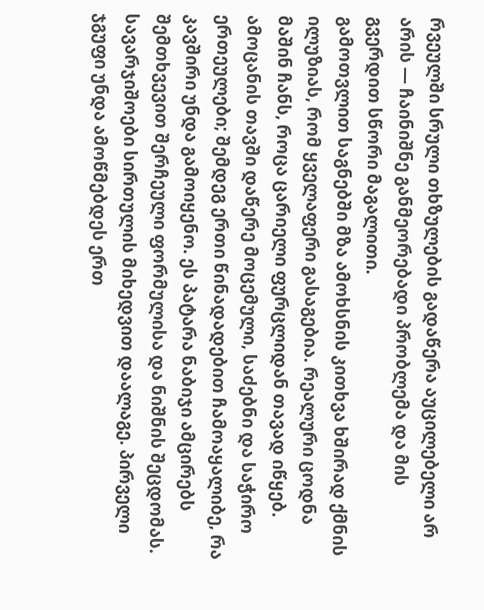რვეულში სრული თხზულების გადაწერა აუცილებელი არ არის — ჩაინიშნე განმეორებადი პრობლემა და მის გვერდით სწორი მაგალითი.
გამოთვლით საგნებში მზა ამოხსნის კითხვა ხშირად ქმნის ილუზიას, რომ ყველაფერი გასაგებია. რეალური ცოდნა მაშინ ჩანს, როცა ცარიელი ფურცლიდან თავად იწყებ. ამოცანის თავში დაწერე მოცემული, საძებნი და საჭირო ერთეულები; შემდეგ ერთი წინადადებით ჩამოაყალიბე, რა კავშირი უნდა გამოიყენო. ეს პატარა ნაბიჯი ამცირებს შემთხვევით შერჩეული ფორმულისა და ნიშნის შეცდომას.
სავარჯიშოები სირთულის მიხედვით დაალაგე. პირველი ჯგუფი უნდა ამოწმებდეს ერთ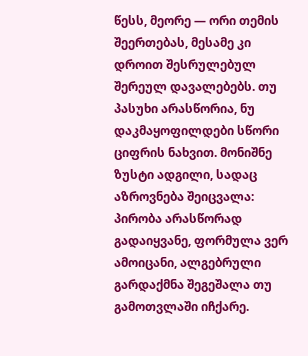წესს, მეორე — ორი თემის შეერთებას, მესამე კი დროით შესრულებულ შერეულ დავალებებს. თუ პასუხი არასწორია, ნუ დაკმაყოფილდები სწორი ციფრის ნახვით. მონიშნე ზუსტი ადგილი, სადაც აზროვნება შეიცვალა: პირობა არასწორად გადაიყვანე, ფორმულა ვერ ამოიცანი, ალგებრული გარდაქმნა შეგეშალა თუ გამოთვლაში იჩქარე.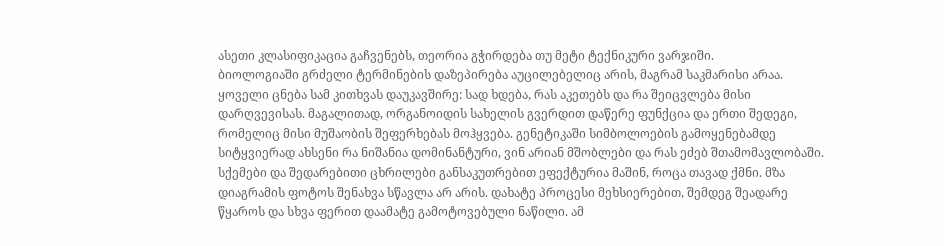ასეთი კლასიფიკაცია გაჩვენებს, თეორია გჭირდება თუ მეტი ტექნიკური ვარჯიში.
ბიოლოგიაში გრძელი ტერმინების დაზეპირება აუცილებელიც არის, მაგრამ საკმარისი არაა. ყოველი ცნება სამ კითხვას დაუკავშირე: სად ხდება, რას აკეთებს და რა შეიცვლება მისი დარღვევისას. მაგალითად, ორგანოიდის სახელის გვერდით დაწერე ფუნქცია და ერთი შედეგი, რომელიც მისი მუშაობის შეფერხებას მოჰყვება. გენეტიკაში სიმბოლოების გამოყენებამდე სიტყვიერად ახსენი რა ნიშანია დომინანტური, ვინ არიან მშობლები და რას ეძებ შთამომავლობაში.
სქემები და შედარებითი ცხრილები განსაკუთრებით ეფექტურია მაშინ, როცა თავად ქმნი. მზა დიაგრამის ფოტოს შენახვა სწავლა არ არის. დახატე პროცესი მეხსიერებით, შემდეგ შეადარე წყაროს და სხვა ფერით დაამატე გამოტოვებული ნაწილი. ამ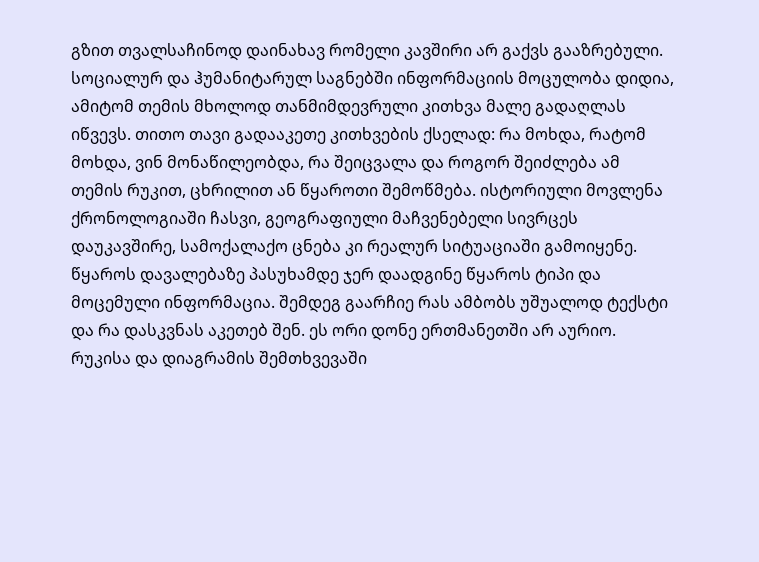გზით თვალსაჩინოდ დაინახავ რომელი კავშირი არ გაქვს გააზრებული.
სოციალურ და ჰუმანიტარულ საგნებში ინფორმაციის მოცულობა დიდია, ამიტომ თემის მხოლოდ თანმიმდევრული კითხვა მალე გადაღლას იწვევს. თითო თავი გადააკეთე კითხვების ქსელად: რა მოხდა, რატომ მოხდა, ვინ მონაწილეობდა, რა შეიცვალა და როგორ შეიძლება ამ თემის რუკით, ცხრილით ან წყაროთი შემოწმება. ისტორიული მოვლენა ქრონოლოგიაში ჩასვი, გეოგრაფიული მაჩვენებელი სივრცეს დაუკავშირე, სამოქალაქო ცნება კი რეალურ სიტუაციაში გამოიყენე.
წყაროს დავალებაზე პასუხამდე ჯერ დაადგინე წყაროს ტიპი და მოცემული ინფორმაცია. შემდეგ გაარჩიე რას ამბობს უშუალოდ ტექსტი და რა დასკვნას აკეთებ შენ. ეს ორი დონე ერთმანეთში არ აურიო. რუკისა და დიაგრამის შემთხვევაში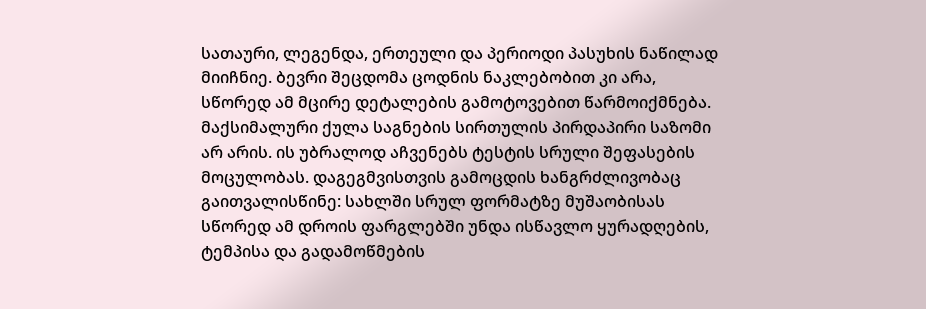სათაური, ლეგენდა, ერთეული და პერიოდი პასუხის ნაწილად მიიჩნიე. ბევრი შეცდომა ცოდნის ნაკლებობით კი არა, სწორედ ამ მცირე დეტალების გამოტოვებით წარმოიქმნება.
მაქსიმალური ქულა საგნების სირთულის პირდაპირი საზომი არ არის. ის უბრალოდ აჩვენებს ტესტის სრული შეფასების მოცულობას. დაგეგმვისთვის გამოცდის ხანგრძლივობაც გაითვალისწინე: სახლში სრულ ფორმატზე მუშაობისას სწორედ ამ დროის ფარგლებში უნდა ისწავლო ყურადღების, ტემპისა და გადამოწმების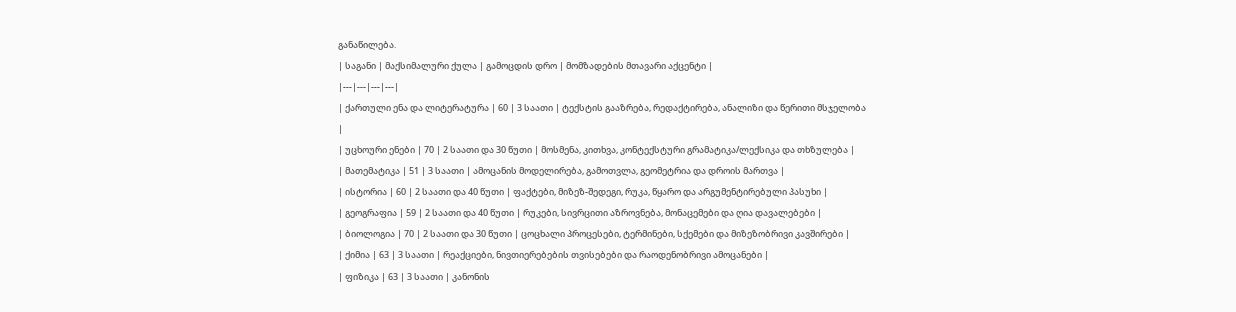განაწილება.
| საგანი | მაქსიმალური ქულა | გამოცდის დრო | მომზადების მთავარი აქცენტი |
|---|---|---|---|
| ქართული ენა და ლიტერატურა | 60 | 3 საათი | ტექსტის გააზრება, რედაქტირება, ანალიზი და წერითი მსჯელობა |
| უცხოური ენები | 70 | 2 საათი და 30 წუთი | მოსმენა, კითხვა, კონტექსტური გრამატიკა/ლექსიკა და თხზულება |
| მათემატიკა | 51 | 3 საათი | ამოცანის მოდელირება, გამოთვლა, გეომეტრია და დროის მართვა |
| ისტორია | 60 | 2 საათი და 40 წუთი | ფაქტები, მიზეზ-შედეგი, რუკა, წყარო და არგუმენტირებული პასუხი |
| გეოგრაფია | 59 | 2 საათი და 40 წუთი | რუკები, სივრცითი აზროვნება, მონაცემები და ღია დავალებები |
| ბიოლოგია | 70 | 2 საათი და 30 წუთი | ცოცხალი პროცესები, ტერმინები, სქემები და მიზეზობრივი კავშირები |
| ქიმია | 63 | 3 საათი | რეაქციები, ნივთიერებების თვისებები და რაოდენობრივი ამოცანები |
| ფიზიკა | 63 | 3 საათი | კანონის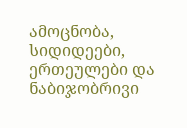ამოცნობა, სიდიდეები, ერთეულები და ნაბიჯობრივი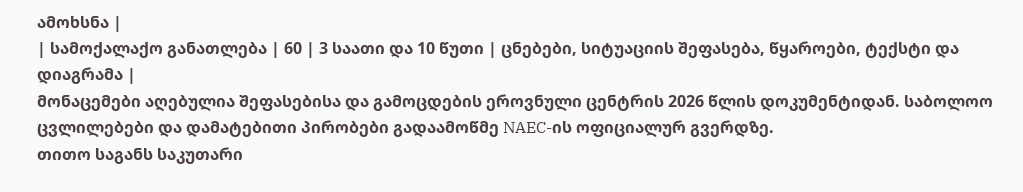ამოხსნა |
| სამოქალაქო განათლება | 60 | 3 საათი და 10 წუთი | ცნებები, სიტუაციის შეფასება, წყაროები, ტექსტი და დიაგრამა |
მონაცემები აღებულია შეფასებისა და გამოცდების ეროვნული ცენტრის 2026 წლის დოკუმენტიდან. საბოლოო ცვლილებები და დამატებითი პირობები გადაამოწმე NAEC-ის ოფიციალურ გვერდზე.
თითო საგანს საკუთარი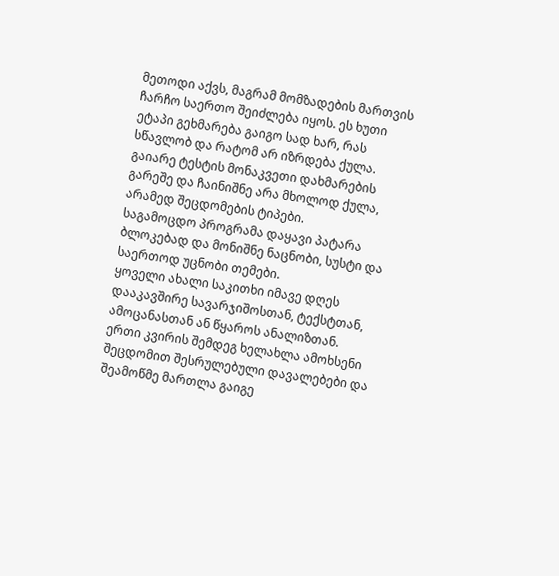მეთოდი აქვს, მაგრამ მომზადების მართვის ჩარჩო საერთო შეიძლება იყოს. ეს ხუთი ეტაპი გეხმარება გაიგო სად ხარ, რას სწავლობ და რატომ არ იზრდება ქულა.
გაიარე ტესტის მონაკვეთი დახმარების გარეშე და ჩაინიშნე არა მხოლოდ ქულა, არამედ შეცდომების ტიპები.
საგამოცდო პროგრამა დაყავი პატარა ბლოკებად და მონიშნე ნაცნობი, სუსტი და საერთოდ უცნობი თემები.
ყოველი ახალი საკითხი იმავე დღეს დააკავშირე სავარჯიშოსთან, ტექსტთან, ამოცანასთან ან წყაროს ანალიზთან.
ერთი კვირის შემდეგ ხელახლა ამოხსენი შეცდომით შესრულებული დავალებები და შეამოწმე მართლა გაიგე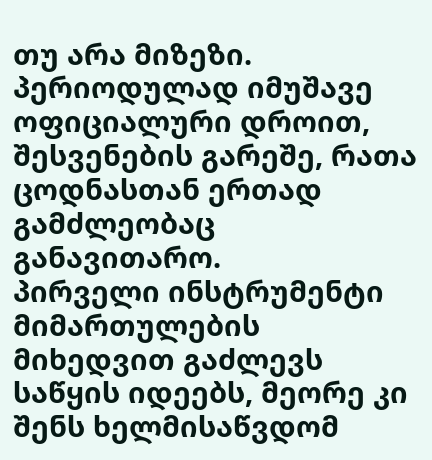თუ არა მიზეზი.
პერიოდულად იმუშავე ოფიციალური დროით, შესვენების გარეშე, რათა ცოდნასთან ერთად გამძლეობაც განავითარო.
პირველი ინსტრუმენტი მიმართულების მიხედვით გაძლევს საწყის იდეებს, მეორე კი შენს ხელმისაწვდომ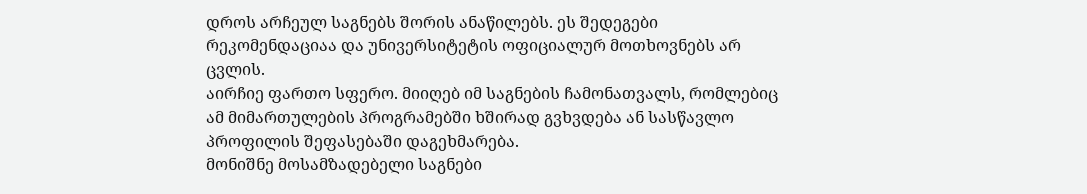დროს არჩეულ საგნებს შორის ანაწილებს. ეს შედეგები რეკომენდაციაა და უნივერსიტეტის ოფიციალურ მოთხოვნებს არ ცვლის.
აირჩიე ფართო სფერო. მიიღებ იმ საგნების ჩამონათვალს, რომლებიც ამ მიმართულების პროგრამებში ხშირად გვხვდება ან სასწავლო პროფილის შეფასებაში დაგეხმარება.
მონიშნე მოსამზადებელი საგნები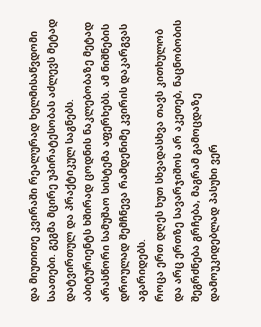და მიუთითე კვირაში რეალურად ხელმისაწვდომი საათები. გეგმა მცირე უპირატესობას აძლევს მეტად დატვირთულ და პრაქტიკულ საგნებს.
აბიტურიენტს ხშირად ცოდნის ნაკლებობაზე მეტად არასწორი სამუშაო სისტემა აფერხებს. ამ ნიშნების დროულად შემჩნევა რამდენიმე კვირის დაკარგვას აგარიდებს.
როცა ერთ დღეს ხუთ სხვადასხვა თავს კითხულობ და არც ერთზე სავარჯიშოს არ აკეთებ, ნაცნობობის შეგრძნება გრჩება, მაგრამ გამოცდაზე დამოუკიდებლად პასუხი ვერ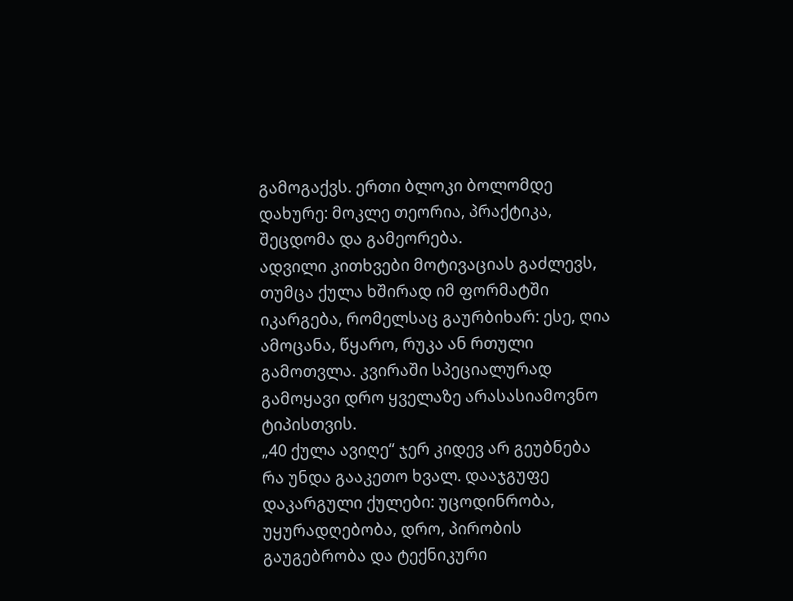გამოგაქვს. ერთი ბლოკი ბოლომდე დახურე: მოკლე თეორია, პრაქტიკა, შეცდომა და გამეორება.
ადვილი კითხვები მოტივაციას გაძლევს, თუმცა ქულა ხშირად იმ ფორმატში იკარგება, რომელსაც გაურბიხარ: ესე, ღია ამოცანა, წყარო, რუკა ან რთული გამოთვლა. კვირაში სპეციალურად გამოყავი დრო ყველაზე არასასიამოვნო ტიპისთვის.
„40 ქულა ავიღე“ ჯერ კიდევ არ გეუბნება რა უნდა გააკეთო ხვალ. დააჯგუფე დაკარგული ქულები: უცოდინრობა, უყურადღებობა, დრო, პირობის გაუგებრობა და ტექნიკური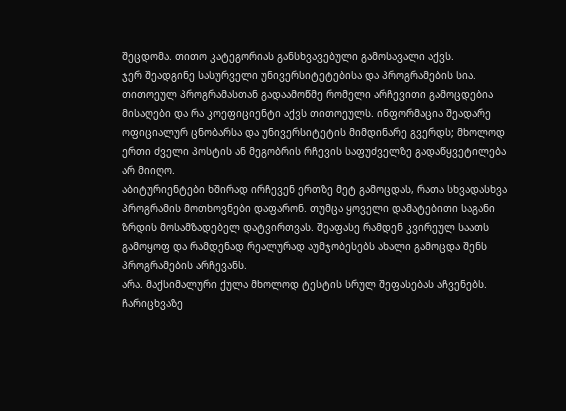შეცდომა. თითო კატეგორიას განსხვავებული გამოსავალი აქვს.
ჯერ შეადგინე სასურველი უნივერსიტეტებისა და პროგრამების სია. თითოეულ პროგრამასთან გადაამოწმე რომელი არჩევითი გამოცდებია მისაღები და რა კოეფიციენტი აქვს თითოეულს. ინფორმაცია შეადარე ოფიციალურ ცნობარსა და უნივერსიტეტის მიმდინარე გვერდს; მხოლოდ ერთი ძველი პოსტის ან მეგობრის რჩევის საფუძველზე გადაწყვეტილება არ მიიღო.
აბიტურიენტები ხშირად ირჩევენ ერთზე მეტ გამოცდას, რათა სხვადასხვა პროგრამის მოთხოვნები დაფარონ. თუმცა ყოველი დამატებითი საგანი ზრდის მოსამზადებელ დატვირთვას. შეაფასე რამდენ კვირეულ საათს გამოყოფ და რამდენად რეალურად აუმჯობესებს ახალი გამოცდა შენს პროგრამების არჩევანს.
არა. მაქსიმალური ქულა მხოლოდ ტესტის სრულ შეფასებას აჩვენებს. ჩარიცხვაზე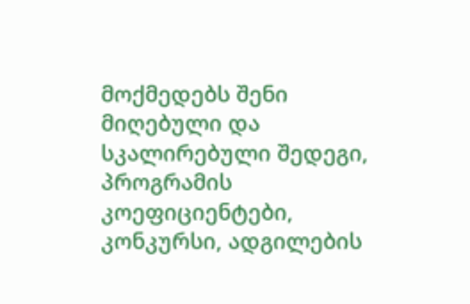მოქმედებს შენი მიღებული და სკალირებული შედეგი, პროგრამის კოეფიციენტები, კონკურსი, ადგილების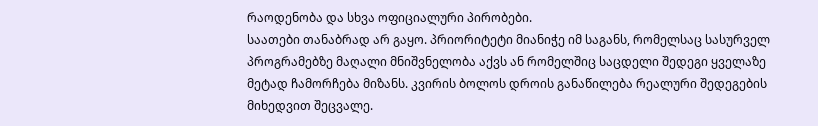რაოდენობა და სხვა ოფიციალური პირობები.
საათები თანაბრად არ გაყო. პრიორიტეტი მიანიჭე იმ საგანს, რომელსაც სასურველ პროგრამებზე მაღალი მნიშვნელობა აქვს ან რომელშიც საცდელი შედეგი ყველაზე მეტად ჩამორჩება მიზანს. კვირის ბოლოს დროის განაწილება რეალური შედეგების მიხედვით შეცვალე.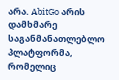არა. AbitGo არის დამხმარე საგანმანათლებლო პლატფორმა, რომელიც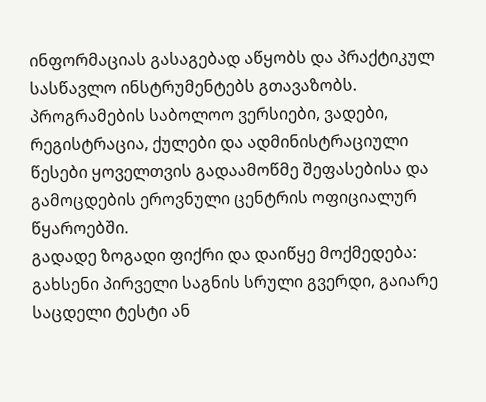ინფორმაციას გასაგებად აწყობს და პრაქტიკულ სასწავლო ინსტრუმენტებს გთავაზობს. პროგრამების საბოლოო ვერსიები, ვადები, რეგისტრაცია, ქულები და ადმინისტრაციული წესები ყოველთვის გადაამოწმე შეფასებისა და გამოცდების ეროვნული ცენტრის ოფიციალურ წყაროებში.
გადადე ზოგადი ფიქრი და დაიწყე მოქმედება: გახსენი პირველი საგნის სრული გვერდი, გაიარე საცდელი ტესტი ან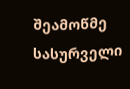შეამოწმე სასურველი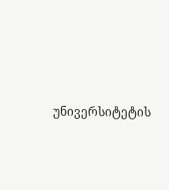უნივერსიტეტის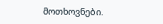მოთხოვნები.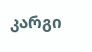კარგი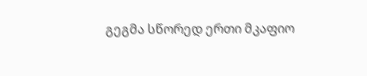გეგმა სწორედ ერთი მკაფიო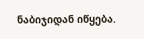ნაბიჯიდან იწყება.